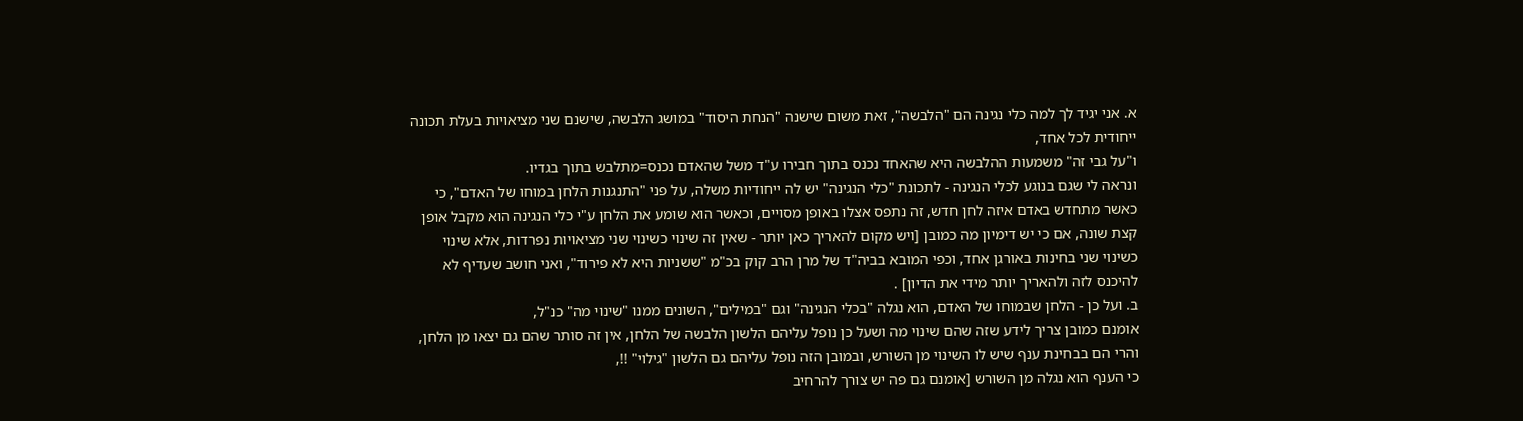א. אני יגיד לך למה כלי נגינה הם "הלבשה", זאת משום שישנה "הנחת היסוד" במושג הלבשה, שישנם שני מציאויות בעלת תכונה ייחודית לכל אחד,
ו"על גבי זה" משמעות ההלבשה היא שהאחד נכנס בתוך חבירו ע"ד משל שהאדם נכנס=מתלבש בתוך בגדיו.
ונראה לי שגם בנוגע לכלי הנגינה - לתכונת "כלי הנגינה" יש לה ייחודיות משלה, על פני "התנגנות הלחן במוחו של האדם", כי כאשר מתחדש באדם איזה לחן חדש, זה נתפס אצלו באופן מסויים, וכאשר הוא שומע את הלחן ע"י כלי הנגינה הוא מקבל אופן קצת שונה, אם כי יש דימיון מה כמובן [ויש מקום להאריך כאן יותר - שאין זה שינוי כשינוי שני מציאויות נפרדות, אלא שינוי כשינוי שני בחינות באורגן אחד, וכפי המובא בביה"ד של מרן הרב קוק בכ"מ "ששניות היא לא פירוד", ואני חושב שעדיף לא להיכנס לזה ולהאריך יותר מידי את הדיון] .
ב. ועל כן - הלחן שבמוחו של האדם, הוא נגלה "בכלי הנגינה" וגם "במילים", השונים ממנו "שינוי מה" כנ"ל,
אומנם כמובן צריך לידע שזה שהם שינוי מה ושעל כן נופל עליהם הלשון הלבשה של הלחן, אין זה סותר שהם גם יצאו מן הלחן, והרי הם בבחינת ענף שיש לו השינוי מן השורש, ובמובן הזה נופל עליהם גם הלשון "גילוי" !!,
כי הענף הוא נגלה מן השורש [אומנם גם פה יש צורך להרחיב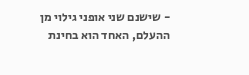- שישנם שני אופני גילוי מן ההעלם, האחד הוא בחינת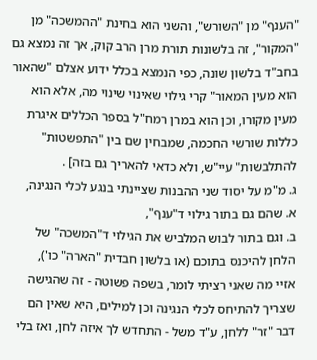"הענף" מן "השורש", והשני הוא בחינת "ההמשכה" מן "המקור", זה בלשונות תורת מרן הרב קוק, אך זה נמצא גם בחב"ד בלשון שונה, כפי הנמצא בכלל ידוע אצלם "שהאור הוא מעין המאור" קרי גילוי שאינוי שינוי מה, אלא הוא מעין מקורו, וכן הוא במרן רמח"ל בספר הכללים איגרת כללות שורשי החכמה, שמבחין שם בין "התפשטות" להתלבשות" עיי"ש, ולא כדאי להאריך גם בזה] .
ג. מ"מ על יסוד שני ההבנות שציינתי בנגע לכלי הנגינה,
א. שהם גם בתור גילוי ד"ענף",
ב. וגם בתור לבוש המלביש את הגילוי ד"המשכה" של הלחן להיכנס בתוכם (או בלשון חבדית "הארה" כו'),
אזיי מה שאני רציתי לומר, בשפה פשוטה - זה שהגישה שצריך להתיחס לכלי הנגינה וכן למילים, היא שאין הם דבר "זר" ללחן, ע"ד משל - התחדש לך איזה לחן, ואז בלי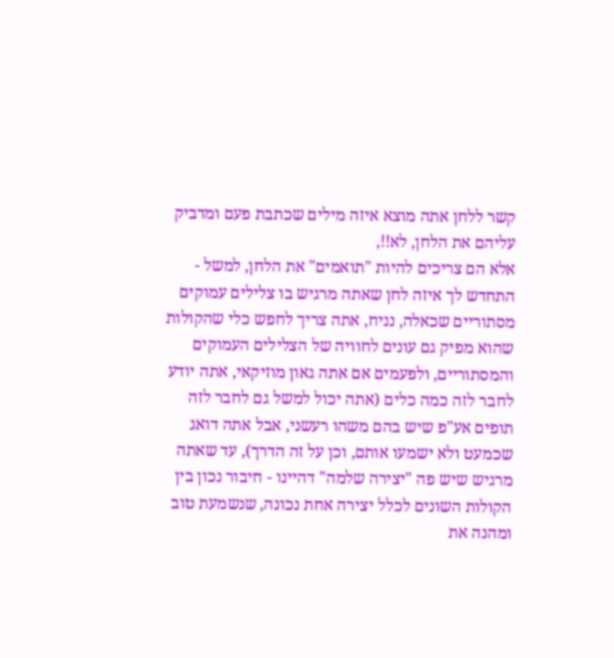קשר ללחן אתה מוצא איזה מילים שכתבת פעם ומדביק עליהם את הלחן, לא!!,
אלא הם צריכים להיות "תואמים" את הלחן, למשל - התחדש לך איזה לחן שאתה מרגיש בו צלילים עמוקים מסתוריים שכאלה, נניח, אתה צריך לחפש כלי שהקולות שהוא מפיק גם עונים לחוויה של הצלילים העמוקים והמסתוריים, ולפעמים אם אתה גאון מוזיקאי, אתה יודע לחבר לזה כמה כלים (אתה יכול למשל גם לחבר לזה תופים אע"פ שיש בהם משהו רעשני, אבל אתה דואג שכמעט ולא ישמעו אותם, וכן על זה הדרך), עד שאתה מרגיש שיש פה "יצירה שלמה" דהיינו - חיבור נכון בין הקולות השונים לכלל יצירה אחת נכונה, שנשמעת טוב ומהנה את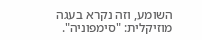השומע, וזה נקרא בעגה מוזיקלית: "סימפוניה".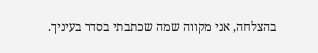בהצלחה, אני מקווה שמה שכתבתי בסדר בעיניך.